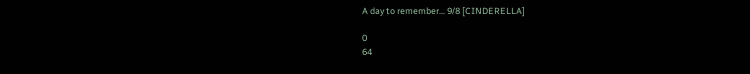A day to remember… 9/8 [CINDERELLA]

0
64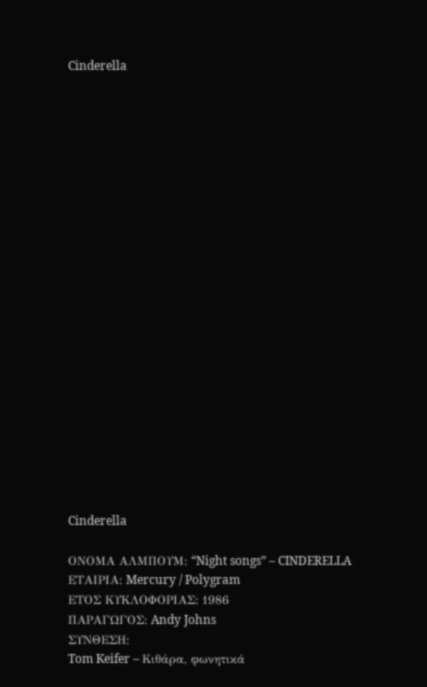Cinderella






















Cinderella

ΟΝΟΜΑ ΑΛΜΠΟΥΜ: “Night songs” – CINDERELLA
ΕΤΑΙΡΙΑ: Mercury / Polygram
ΕΤΟΣ ΚΥΚΛΟΦΟΡΙΑΣ: 1986
ΠΑΡΑΓΩΓΟΣ: Andy Johns
ΣΥΝΘΕΣΗ:
Tom Keifer – Κιθάρα, φωνητικά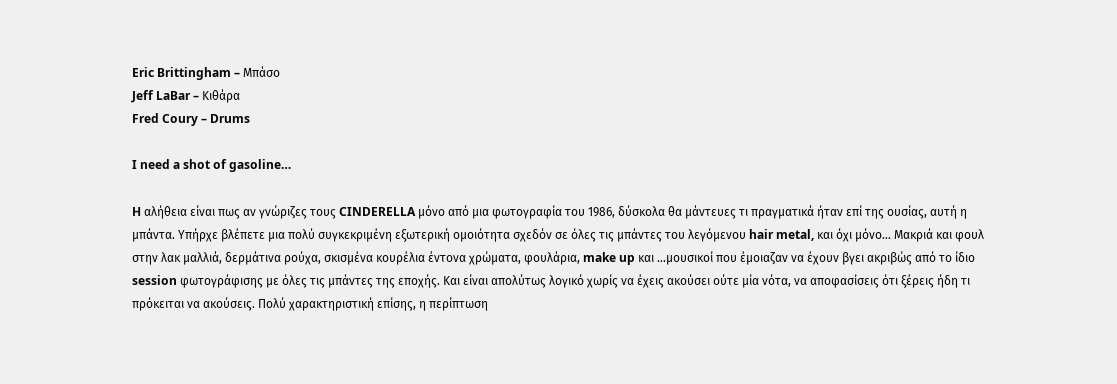Eric Brittingham – Μπάσο
Jeff LaBar – Κιθάρα
Fred Coury – Drums

I need a shot of gasoline…

H αλήθεια είναι πως αν γνώριζες τους CINDERELLA μόνο από μια φωτογραφία του 1986, δύσκολα θα μάντευες τι πραγματικά ήταν επί της ουσίας, αυτή η μπάντα. Υπήρχε βλέπετε μια πολύ συγκεκριμένη εξωτερική ομοιότητα σχεδόν σε όλες τις μπάντες του λεγόμενου hair metal, και όχι μόνο… Μακριά και φουλ στην λακ μαλλιά, δερμάτινα ρούχα, σκισμένα κουρέλια έντονα χρώματα, φουλάρια, make up και …μουσικοί που έμοιαζαν να έχουν βγει ακριβώς από το ίδιο session φωτογράφισης με όλες τις μπάντες της εποχής. Και είναι απολύτως λογικό χωρίς να έχεις ακούσει ούτε μία νότα, να αποφασίσεις ότι ξέρεις ήδη τι πρόκειται να ακούσεις. Πολύ χαρακτηριστική επίσης, η περίπτωση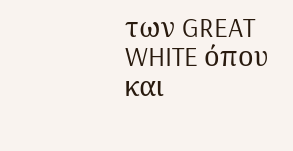των GREAT WHITE όπου και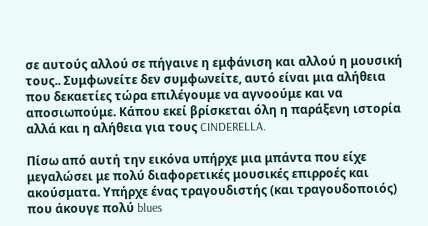σε αυτούς αλλού σε πήγαινε η εμφάνιση και αλλού η μουσική τους.. Συμφωνείτε δεν συμφωνείτε, αυτό είναι μια αλήθεια που δεκαετίες τώρα επιλέγουμε να αγνοούμε και να αποσιωπούμε. Κάπου εκεί βρίσκεται όλη η παράξενη ιστορία αλλά και η αλήθεια για τους CINDERELLA.

Πίσω από αυτή την εικόνα υπήρχε μια μπάντα που είχε μεγαλώσει με πολύ διαφορετικές μουσικές επιρροές και ακούσματα. Υπήρχε ένας τραγουδιστής (και τραγουδοποιός) που άκουγε πολύ blues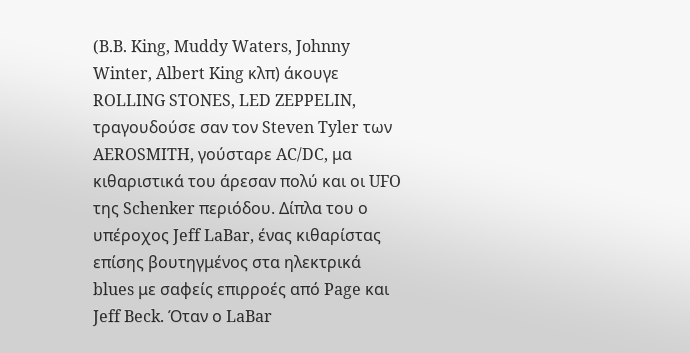(B.B. King, Muddy Waters, Johnny Winter, Albert King κλπ) άκουγε ROLLING STONES, LED ZEPPELIN, τραγουδούσε σαν τον Steven Tyler των AEROSMITH, γούσταρε AC/DC, μα κιθαριστικά του άρεσαν πολύ και οι UFO της Schenker περιόδου. Δίπλα του ο υπέροχος Jeff LaBar, ένας κιθαρίστας επίσης βουτηγμένος στα ηλεκτρικά blues με σαφείς επιρροές από Page και Jeff Beck. Όταν ο LaBar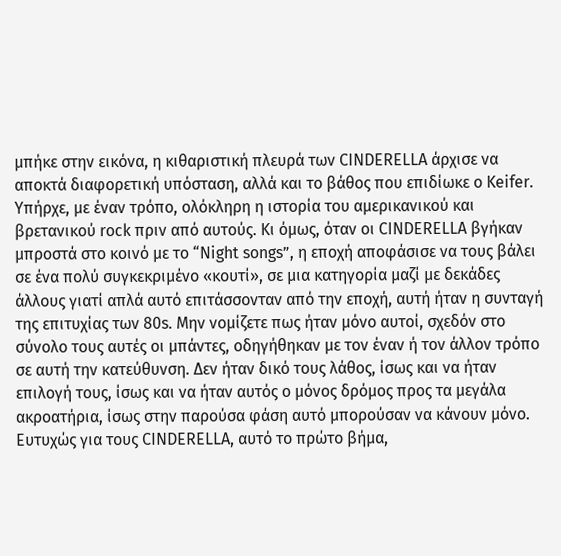μπήκε στην εικόνα, η κιθαριστική πλευρά των CINDERELLA άρχισε να αποκτά διαφορετική υπόσταση, αλλά και το βάθος που επιδίωκε ο Keifer. Υπήρχε, με έναν τρόπο, ολόκληρη η ιστορία του αμερικανικού και βρετανικού rock πριν από αυτούς. Κι όμως, όταν οι CINDERELLA βγήκαν μπροστά στο κοινό με το “Night songs”, η εποχή αποφάσισε να τους βάλει σε ένα πολύ συγκεκριμένο «κουτί», σε μια κατηγορία μαζί με δεκάδες άλλους γιατί απλά αυτό επιτάσσονταν από την εποχή, αυτή ήταν η συνταγή της επιτυχίας των 80s. Μην νομίζετε πως ήταν μόνο αυτοί, σχεδόν στο σύνολο τους αυτές οι μπάντες, οδηγήθηκαν με τον έναν ή τον άλλον τρόπο σε αυτή την κατεύθυνση. Δεν ήταν δικό τους λάθος, ίσως και να ήταν επιλογή τους, ίσως και να ήταν αυτός ο μόνος δρόμος προς τα μεγάλα ακροατήρια, ίσως στην παρούσα φάση αυτό μπορούσαν να κάνουν μόνο. Ευτυχώς για τους CINDERELLA, αυτό το πρώτο βήμα,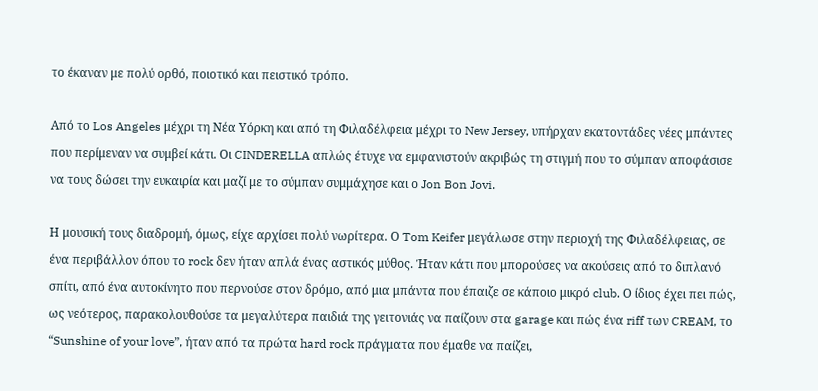το έκαναν με πολύ ορθό, ποιοτικό και πειστικό τρόπο.

Από το Los Angeles μέχρι τη Νέα Υόρκη και από τη Φιλαδέλφεια μέχρι το New Jersey, υπήρχαν εκατοντάδες νέες μπάντες που περίμεναν να συμβεί κάτι. Οι CINDERELLA απλώς έτυχε να εμφανιστούν ακριβώς τη στιγμή που το σύμπαν αποφάσισε να τους δώσει την ευκαιρία και μαζί με το σύμπαν συμμάχησε και ο Jon Bon Jovi.

Η μουσική τους διαδρομή, όμως, είχε αρχίσει πολύ νωρίτερα. Ο Tom Keifer μεγάλωσε στην περιοχή της Φιλαδέλφειας, σε ένα περιβάλλον όπου το rock δεν ήταν απλά ένας αστικός μύθος. Ήταν κάτι που μπορούσες να ακούσεις από το διπλανό σπίτι, από ένα αυτοκίνητο που περνούσε στον δρόμο, από μια μπάντα που έπαιζε σε κάποιο μικρό club. Ο ίδιος έχει πει πώς, ως νεότερος, παρακολουθούσε τα μεγαλύτερα παιδιά της γειτονιάς να παίζουν στα garage και πώς ένα riff των CREAM, το “Sunshine of your love”, ήταν από τα πρώτα hard rock πράγματα που έμαθε να παίζει,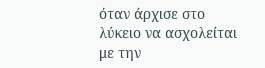όταν άρχισε στο λύκειο να ασχολείται με την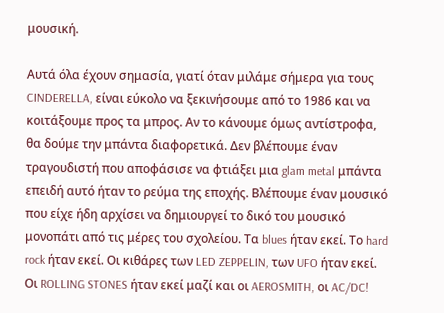μουσική.

Αυτά όλα έχουν σημασία, γιατί όταν μιλάμε σήμερα για τους CINDERELLA, είναι εύκολο να ξεκινήσουμε από το 1986 και να κοιτάξουμε προς τα μπρος. Αν το κάνουμε όμως αντίστροφα, θα δούμε την μπάντα διαφορετικά. Δεν βλέπουμε έναν τραγουδιστή που αποφάσισε να φτιάξει μια glam metal μπάντα επειδή αυτό ήταν το ρεύμα της εποχής. Βλέπουμε έναν μουσικό που είχε ήδη αρχίσει να δημιουργεί το δικό του μουσικό μονοπάτι από τις μέρες του σχολείου. Τα blues ήταν εκεί. Το hard rock ήταν εκεί. Οι κιθάρες των LED ZEPPELIN, των UFO ήταν εκεί. Οι ROLLING STONES ήταν εκεί μαζί και οι AEROSMITH, οι AC/DC!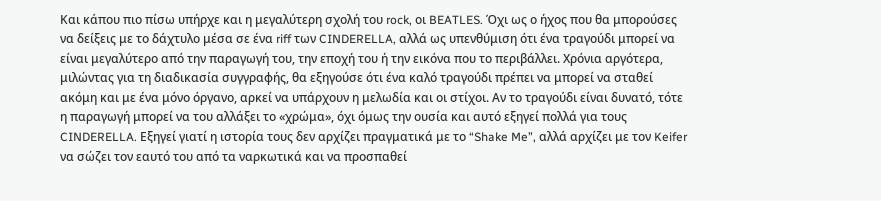Και κάπου πιο πίσω υπήρχε και η μεγαλύτερη σχολή του rock, οι BEATLES. Όχι ως ο ήχος που θα μπορούσες να δείξεις με το δάχτυλο μέσα σε ένα riff των CINDERELLA, αλλά ως υπενθύμιση ότι ένα τραγούδι μπορεί να είναι μεγαλύτερο από την παραγωγή του, την εποχή του ή την εικόνα που το περιβάλλει. Χρόνια αργότερα, μιλώντας για τη διαδικασία συγγραφής, θα εξηγούσε ότι ένα καλό τραγούδι πρέπει να μπορεί να σταθεί ακόμη και με ένα μόνο όργανο, αρκεί να υπάρχουν η μελωδία και οι στίχοι. Αν το τραγούδι είναι δυνατό, τότε η παραγωγή μπορεί να του αλλάξει το «χρώμα», όχι όμως την ουσία και αυτό εξηγεί πολλά για τους CINDERELLA. Εξηγεί γιατί η ιστορία τους δεν αρχίζει πραγματικά με το “Shake Me”, αλλά αρχίζει με τον Keifer να σώζει τον εαυτό του από τα ναρκωτικά και να προσπαθεί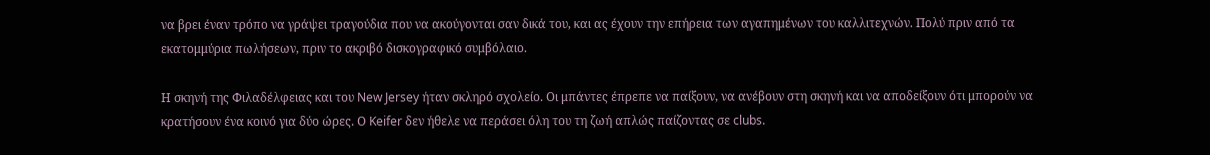να βρει έναν τρόπο να γράψει τραγούδια που να ακούγονται σαν δικά του, και ας έχουν την επήρεια των αγαπημένων του καλλιτεχνών. Πολύ πριν από τα εκατομμύρια πωλήσεων, πριν το ακριβό δισκογραφικό συμβόλαιο.

Η σκηνή της Φιλαδέλφειας και του New Jersey ήταν σκληρό σχολείο. Οι μπάντες έπρεπε να παίξουν, να ανέβουν στη σκηνή και να αποδείξουν ότι μπορούν να κρατήσουν ένα κοινό για δύο ώρες. Ο Keifer δεν ήθελε να περάσει όλη του τη ζωή απλώς παίζοντας σε clubs.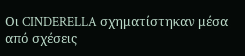Οι CINDERELLA σχηματίστηκαν μέσα από σχέσεις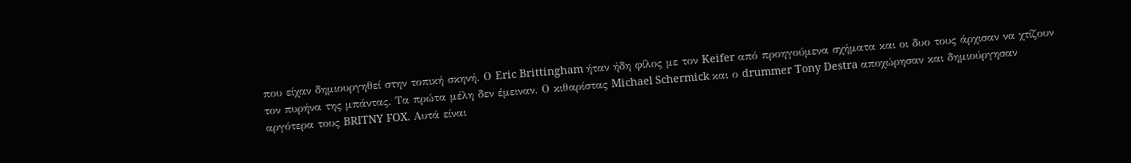που είχαν δημιουργηθεί στην τοπική σκηνή. Ο Eric Brittingham ήταν ήδη φίλος με τον Keifer από προηγούμενα σχήματα και οι δυο τους άρχισαν να χτίζουν τον πυρήνα της μπάντας. Τα πρώτα μέλη δεν έμειναν. Ο κιθαρίστας Michael Schermick και ο drummer Tony Destra αποχώρησαν και δημιούργησαν αργότερα τους BRITNY FOX. Αυτά είναι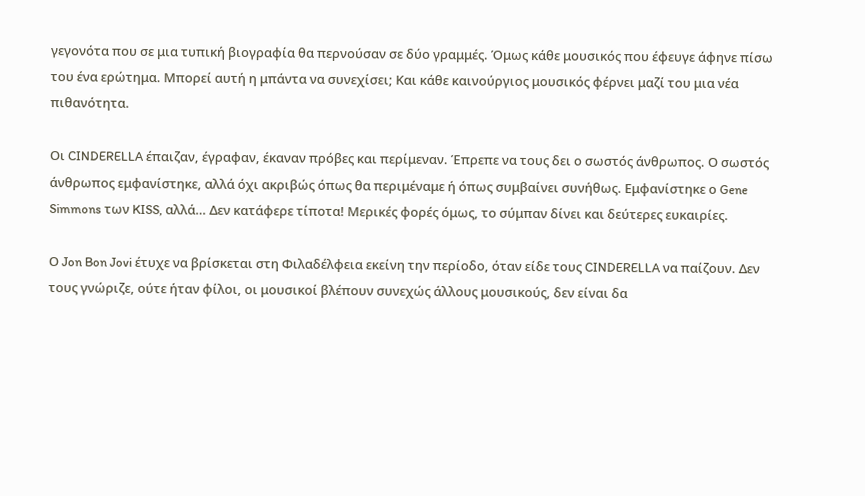γεγονότα που σε μια τυπική βιογραφία θα περνούσαν σε δύο γραμμές. Όμως κάθε μουσικός που έφευγε άφηνε πίσω του ένα ερώτημα. Μπορεί αυτή η μπάντα να συνεχίσει; Και κάθε καινούργιος μουσικός φέρνει μαζί του μια νέα πιθανότητα.

Οι CINDERELLA έπαιζαν, έγραφαν, έκαναν πρόβες και περίμεναν. Έπρεπε να τους δει ο σωστός άνθρωπος. Ο σωστός άνθρωπος εμφανίστηκε, αλλά όχι ακριβώς όπως θα περιμέναμε ή όπως συμβαίνει συνήθως. Εμφανίστηκε ο Gene Simmons των KISS, αλλά… Δεν κατάφερε τίποτα! Μερικές φορές όμως, το σύμπαν δίνει και δεύτερες ευκαιρίες.

Ο Jon Bon Jovi έτυχε να βρίσκεται στη Φιλαδέλφεια εκείνη την περίοδο, όταν είδε τους CINDERELLA να παίζουν. Δεν τους γνώριζε, ούτε ήταν φίλοι, οι μουσικοί βλέπουν συνεχώς άλλους μουσικούς, δεν είναι δα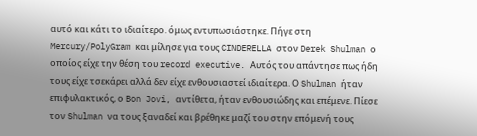αυτό και κάτι το ιδιαίτερο. όμως εντυπωσιάστηκε. Πήγε στη Mercury/PolyGram και μίλησε για τους CINDERELLA στον Derek Shulman ο οποίος είχε την θέση του record executive. Αυτός του απάντησε πως ήδη τους είχε τσεκάρει αλλά δεν είχε ενθουσιαστεί ιδιαίτερα. Ο Shulman ήταν επιφυλακτικός, ο Bon Jovi, αντίθετα, ήταν ενθουσιώδης και επέμενε. Πίεσε τον Shulman να τους ξαναδεί και βρέθηκε μαζί του στην επόμενή τους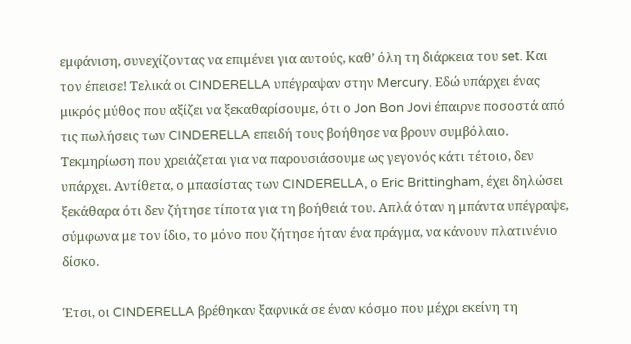εμφάνιση, συνεχίζοντας να επιμένει για αυτούς, καθ’ όλη τη διάρκεια του set. Και τον έπεισε! Τελικά οι CINDERELLA υπέγραψαν στην Mercury. Εδώ υπάρχει ένας μικρός μύθος που αξίζει να ξεκαθαρίσουμε, ότι ο Jon Bon Jovi έπαιρνε ποσοστά από τις πωλήσεις των CINDERELLA επειδή τους βοήθησε να βρουν συμβόλαιο. Τεκμηρίωση που χρειάζεται για να παρουσιάσουμε ως γεγονός κάτι τέτοιο, δεν υπάρχει. Αντίθετα, ο μπασίστας των CINDERELLA, ο Eric Brittingham, έχει δηλώσει ξεκάθαρα ότι δεν ζήτησε τίποτα για τη βοήθειά του. Απλά όταν η μπάντα υπέγραψε, σύμφωνα με τον ίδιο, το μόνο που ζήτησε ήταν ένα πράγμα, να κάνουν πλατινένιο δίσκο.

Έτσι, οι CINDERELLA βρέθηκαν ξαφνικά σε έναν κόσμο που μέχρι εκείνη τη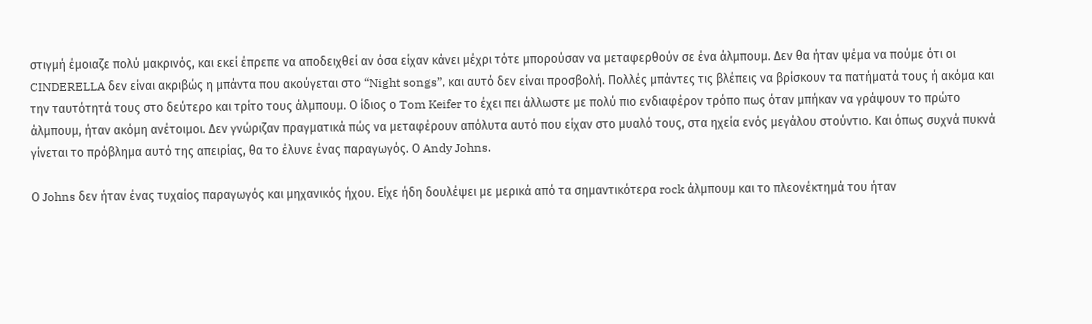στιγμή έμοιαζε πολύ μακρινός, και εκεί έπρεπε να αποδειχθεί αν όσα είχαν κάνει μέχρι τότε μπορούσαν να μεταφερθούν σε ένα άλμπουμ. Δεν θα ήταν ψέμα να πούμε ότι οι CINDERELLA δεν είναι ακριβώς η μπάντα που ακούγεται στο “Night songs”, και αυτό δεν είναι προσβολή. Πολλές μπάντες τις βλέπεις να βρίσκουν τα πατήματά τους ή ακόμα και την ταυτότητά τους στο δεύτερο και τρίτο τους άλμπουμ. Ο ίδιος ο Tom Keifer το έχει πει άλλωστε με πολύ πιο ενδιαφέρον τρόπο πως όταν μπήκαν να γράψουν το πρώτο άλμπουμ, ήταν ακόμη ανέτοιμοι. Δεν γνώριζαν πραγματικά πώς να μεταφέρουν απόλυτα αυτό που είχαν στο μυαλό τους, στα ηχεία ενός μεγάλου στούντιο. Και όπως συχνά πυκνά γίνεται το πρόβλημα αυτό της απειρίας, θα το έλυνε ένας παραγωγός. Ο Andy Johns.

Ο Johns δεν ήταν ένας τυχαίος παραγωγός και μηχανικός ήχου. Είχε ήδη δουλέψει με μερικά από τα σημαντικότερα rock άλμπουμ και το πλεονέκτημά του ήταν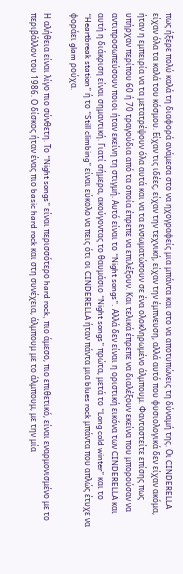πως ήξερε πολύ καλά τη διαφορά ανάμεσα στο να ηχογραφείς μια μπάντα και στο να αποτυπώνεις τη δύναμή της. Οι CINDERELLA είχαν όλα τα καλά του κόσμου. Είχαν τις ιδέες, είχαν την τεχνική, είχαν την έμπνευση, αλλά αυτό που φυσιολογικά δεν είχαν ακόμα, ήταν η εμπειρία να τα μετατρέψουν όλα αυτά και να τα ενσωματώσουν σε ένα ολοκληρωμένο άλμπουμ. Φανταστείτε επίσης πως υπήρχαν περίπου 60 ή 70 τραγούδια από τα οποία έπρεπε να επιλέξουν. Και τελικά έπρεπε να διαλέξουν εκείνα που μπορούσαν να αντιπροσωπεύσουν ποιοι ήταν εκείνη τη στιγμή. Αυτό είναι το “Night songs”. Αλλά δεν είναι η οριστική εικόνα των CINDERELLA και αυτή η διάκριση είναι σημαντική. Γιατί σήμερα, ακούγοντας το θαυμάσιο “Night songs” πρώτα, μετά το “Long cold winter” και το “Heartbreak station” ή το “Still climbing” είναι εύκολο να πεις ότι οι CINDERELLA ήταν πάντα μια blues rock μπάντα που απλώς έτυχε να φοράει glam ρούχα.

Η αλήθεια είναι λίγο πιο σύνθετη. Το “Night songs” είναι περισσότερο hard rock, πιο άμεσο, πιο επιθετικό, είναι εναρμονισμένο με το περιβάλλον του 1986. Ο δίσκος ήταν ένας πιο basic hard rock και στη συνέχεια, άλμπουμ με το άλμπουμ, με την μία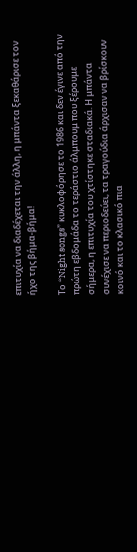επιτυχία να διαδέχεται την άλλη, η μπάντα ξεκαθάρισε τον ήχο της βήμα-βήμα!

Το “Night songs” κυκλοφόρησε το 1986 και δεν έγινε από την πρώτη εβδομάδα το τεράστιο άλμπουμ που ξέρουμε σήμερα, η επιτυχία του χτίστηκε σταδιακά. Η μπάντα συνέχισε να περιοδεύει, τα τραγούδια άρχισαν να βρίσκουν κοινό και το κλασικό πια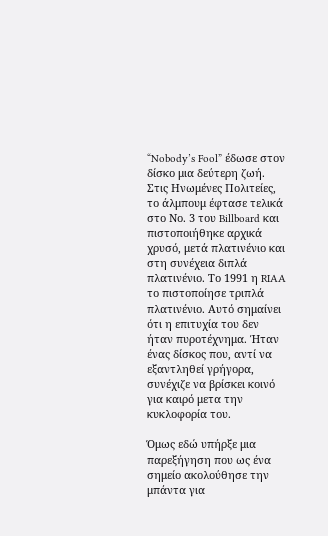“Nobody’s Fool” έδωσε στον δίσκο μια δεύτερη ζωή. Στις Ηνωμένες Πολιτείες, το άλμπουμ έφτασε τελικά στο Νο. 3 του Billboard και πιστοποιήθηκε αρχικά χρυσό, μετά πλατινένιο και στη συνέχεια διπλά πλατινένιο. Το 1991 η RIAA το πιστοποίησε τριπλά πλατινένιο. Αυτό σημαίνει ότι η επιτυχία του δεν ήταν πυροτέχνημα. Ήταν ένας δίσκος που, αντί να εξαντληθεί γρήγορα, συνέχιζε να βρίσκει κοινό για καιρό μετα την κυκλοφορία του.

Όμως εδώ υπήρξε μια παρεξήγηση που ως ένα σημείο ακολούθησε την μπάντα για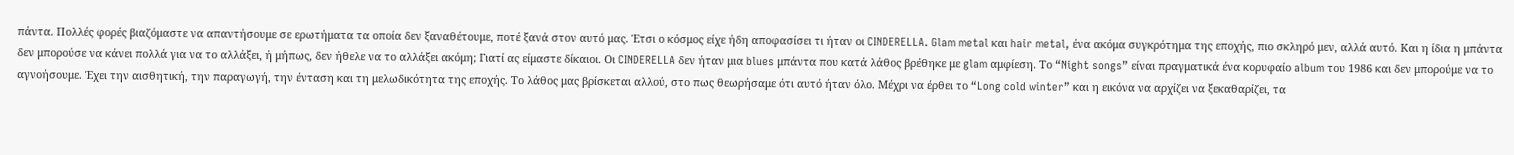πάντα. Πολλές φορές βιαζόμαστε να απαντήσουμε σε ερωτήματα τα οποία δεν ξαναθέτουμε, ποτέ ξανά στον αυτό μας. Έτσι ο κόσμος είχε ήδη αποφασίσει τι ήταν οι CINDERELLA. Glam metal και hair metal, ένα ακόμα συγκρότημα της εποχής, πιο σκληρό μεν, αλλά αυτό. Και η ίδια η μπάντα δεν μπορούσε να κάνει πολλά για να το αλλάξει, ή μήπως, δεν ήθελε να το αλλάξει ακόμη; Γιατί ας είμαστε δίκαιοι. Οι CINDERELLA δεν ήταν μια blues μπάντα που κατά λάθος βρέθηκε με glam αμφίεση. Το “Night songs” είναι πραγματικά ένα κορυφαίο album του 1986 και δεν μπορούμε να το αγνοήσουμε. Έχει την αισθητική, την παραγωγή, την ένταση και τη μελωδικότητα της εποχής. Το λάθος μας βρίσκεται αλλού, στο πως θεωρήσαμε ότι αυτό ήταν όλο. Μέχρι να έρθει το “Long cold winter” και η εικόνα να αρχίζει να ξεκαθαρίζει, τα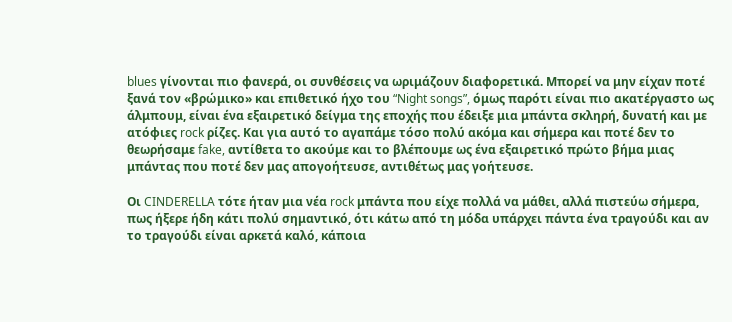blues γίνονται πιο φανερά, οι συνθέσεις να ωριμάζουν διαφορετικά. Μπορεί να μην είχαν ποτέ ξανά τον «βρώμικο» και επιθετικό ήχο του “Night songs”, όμως παρότι είναι πιο ακατέργαστο ως άλμπουμ, είναι ένα εξαιρετικό δείγμα της εποχής που έδειξε μια μπάντα σκληρή, δυνατή και με ατόφιες rock ρίζες. Και για αυτό το αγαπάμε τόσο πολύ ακόμα και σήμερα και ποτέ δεν το θεωρήσαμε fake, αντίθετα το ακούμε και το βλέπουμε ως ένα εξαιρετικό πρώτο βήμα μιας μπάντας που ποτέ δεν μας απογοήτευσε, αντιθέτως μας γοήτευσε.

Οι CINDERELLA τότε ήταν μια νέα rock μπάντα που είχε πολλά να μάθει, αλλά πιστεύω σήμερα, πως ήξερε ήδη κάτι πολύ σημαντικό, ότι κάτω από τη μόδα υπάρχει πάντα ένα τραγούδι και αν το τραγούδι είναι αρκετά καλό, κάποια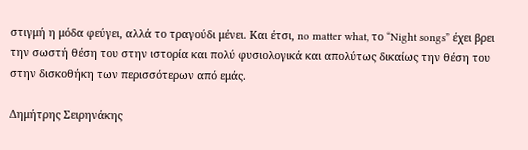στιγμή η μόδα φεύγει, αλλά το τραγούδι μένει. Και έτσι, no matter what, το “Night songs” έχει βρει την σωστή θέση του στην ιστορία και πολύ φυσιολογικά και απολύτως δικαίως την θέση του στην δισκοθήκη των περισσότερων από εμάς.

Δημήτρης Σειρηνάκης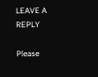LEAVE A REPLY

Please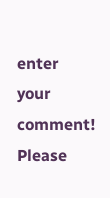enter your comment!
Please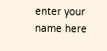enter your name here